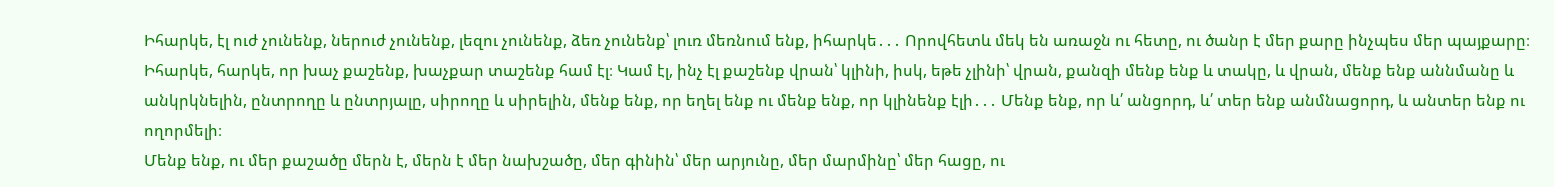Իհարկե, էլ ուժ չունենք, ներուժ չունենք, լեզու չունենք, ձեռ չունենք՝ լուռ մեռնում ենք, իհարկե․․․ Որովհետև մեկ են առաջն ու հետը, ու ծանր է մեր քարը ինչպես մեր պայքարը։ Իհարկե, հարկե, որ խաչ քաշենք, խաչքար տաշենք համ էլ։ Կամ էլ, ինչ էլ քաշենք վրան՝ կլինի, իսկ, եթե չլինի՝ վրան, քանզի մենք ենք և տակը, և վրան, մենք ենք աննմանը և անկրկնելին, ընտրողը և ընտրյալը, սիրողը և սիրելին, մենք ենք, որ եղել ենք ու մենք ենք, որ կլինենք էլի․․․ Մենք ենք, որ և՛ անցորդ, և՛ տեր ենք անմնացորդ, և անտեր ենք ու ողորմելի։
Մենք ենք, ու մեր քաշածը մերն է, մերն է մեր նախշածը, մեր գինին՝ մեր արյունը, մեր մարմինը՝ մեր հացը, ու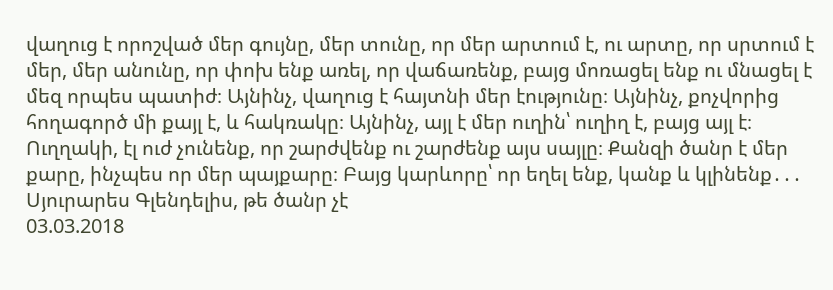վաղուց է որոշված մեր գույնը, մեր տունը, որ մեր արտում է, ու արտը, որ սրտում է մեր, մեր անունը, որ փոխ ենք առել, որ վաճառենք, բայց մոռացել ենք ու մնացել է մեզ որպես պատիժ։ Այնինչ, վաղուց է հայտնի մեր էությունը։ Այնինչ, քոչվորից հողագործ մի քայլ է, և հակռակը։ Այնինչ, այլ է մեր ուղին՝ ուղիղ է, բայց այլ է։ Ուղղակի, էլ ուժ չունենք, որ շարժվենք ու շարժենք այս սայլը։ Քանզի ծանր է մեր քարը, ինչպես որ մեր պայքարը։ Բայց կարևորը՝ որ եղել ենք, կանք և կլինենք․․․
Սյուրարես Գլենդելիս, թե ծանր չէ
03.03.2018